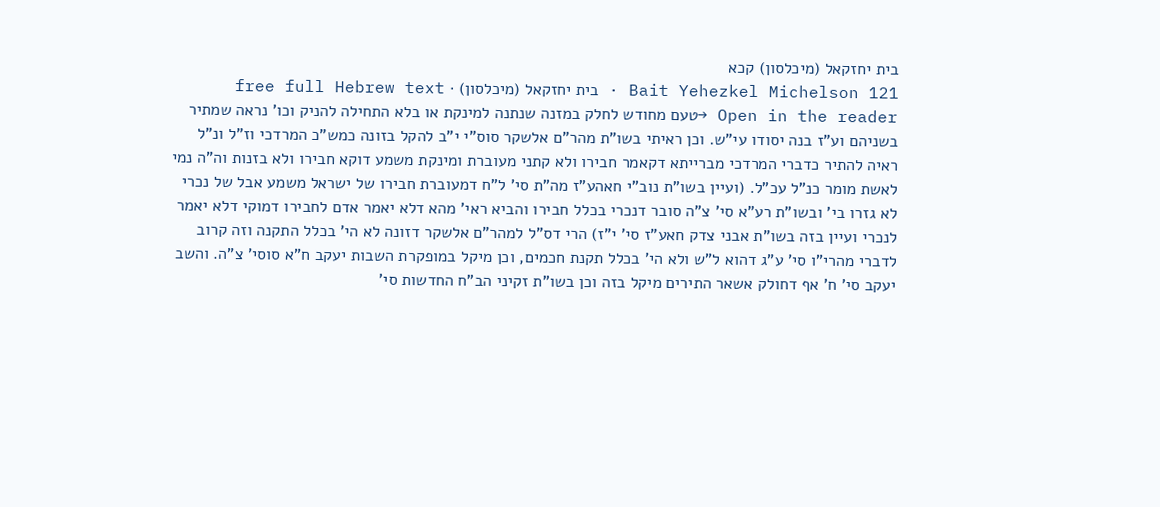בית יחזקאל (מיכלסון) קכא
Bait Yehezkel Michelson 121 · בית יחזקאל (מיכלסון) · free full Hebrew text
Open in the reader →טעם מחודש לחלק במזנה שנתנה למינקת או בלא התחילה להניק וכו' נראה שמתיר בשניהם וע"ז בנה יסודו עי"ש. וכן ראיתי בשו"ת מהר"ם אלשקר סוס"י י"ב להקל בזונה כמש"כ המרדכי וז"ל ונ"ל ראיה להתיר כדברי המרדכי מברייתא דקאמר חבירו ולא קתני מעוברת ומינקת משמע דוקא חבירו ולא בזנות וה"ה נמי לאשת מומר כנ"ל עכ"ל. (ועיין בשו"ת נוב"י חאהע"ז מה"ת סי' ל"ח דמעוברת חבירו של ישראל משמע אבל של נכרי לא גזרו בי' ובשו"ת רע"א סי' צ"ה סובר דנכרי בכלל חבירו והביא ראי' מהא דלא יאמר אדם לחבירו דמוקי דלא יאמר לנכרי ועיין בזה בשו"ת אבני צדק חאע"ז סי' י"ז) הרי דס"ל למהר"ם אלשקר דזונה לא הי' בכלל התקנה וזה קרוב לדברי מהרי"ו סי' ע"ג דהוא ל"ש ולא הי' בכלל תקנת חכמים, וכן מיקל במופקרת השבות יעקב ח"א סוסי' צ"ה. והשב יעקב סי' ח' אף דחולק אשאר התירים מיקל בזה וכן בשו"ת זקיני הב"ח החדשות סי'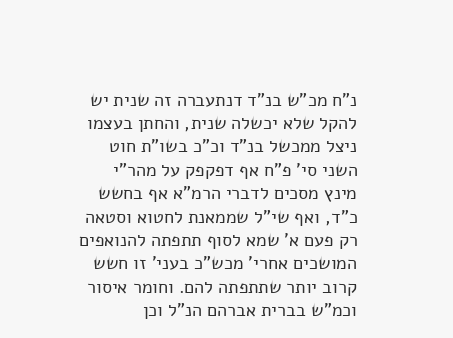נ"ח מכ"ש בנ"ד דנתעברה זה שנית יש להקל שלא יכשלה שנית, והחתן בעצמו ניצל ממכשל בנ"ד וכ"כ בשו"ת חוט השני סי' פ"ח אף דפקפק על מהר"י מינץ מסכים לדברי הרמ"א אף בחשש כ"ד, ואף שי"ל שממאנת לחטוא וסטאה רק פעם א' שמא לסוף תתפתה להנואפים המושכים אחרי' מכש"כ בעני' זו חשש קרוב יותר שתתפתה להם. וחומר איסור וכמ"ש בברית אברהם הנ"ל וכן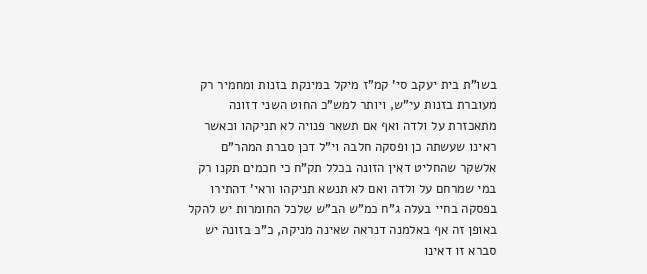בשו"ת בית יעקב סי' קמ"ז מיקל במינקת בזנות ומחמיר רק מעוברת בזנות עי"ש, ויותר למש"כ החוט השני דזונה מתאכזרת על ולדה ואף אם תשאר פנויה לא תניקהו וכאשר ראינו שעשתה כן ופסקה חלבה וי"ל דכן סברת המהר"ם אלשקר שהחליט דאין הזונה בכלל תק"ח כי חכמים תקנו רק במי שמרחם על ולדה ואם לא תנשא תניקהו וראי' דהתירו בפסקה בחיי בעלה ג"ח כמ"ש הב"ש שלכל החומרות יש להקל באופן זה אף באלמנה דנראה שאינה מניקה, כ"כ בזונה יש סברא זו דאינו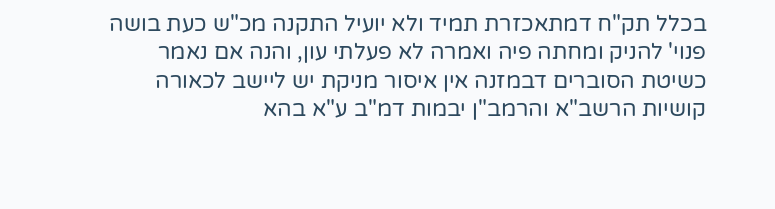בכלל תק"ח דמתאכזרת תמיד ולא יועיל התקנה מכ"ש כעת בושה פנוי' להניק ומחתה פיה ואמרה לא פעלתי עון, והנה אם נאמר כשיטת הסוברים דבמזנה אין איסור מניקת יש ליישב לכאורה קושיות הרשב"א והרמב"ן יבמות דמ"ב ע"א בהא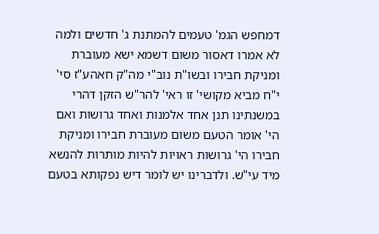דמחפש הגמ' טעמים להמתנת ג' חדשים ולמה לא אמרו דאסור משום דשמא ישא מעוברת ומניקת חבירו ובשו"ת נוב"י מה"ק חאהע"ז סי' י"ח מביא מקושי' זו ראי' להר"ש הזקן דהרי במשנתינו תנן אחד אלמנות ואחד גרושות ואם הי' אומר הטעם משום מעוברת חבירו ומניקת חבירו הי' גרושות ראויות להיות מותרות להנשא מיד עי"ש. ולדברינו יש לומר דיש נפקותא בטעם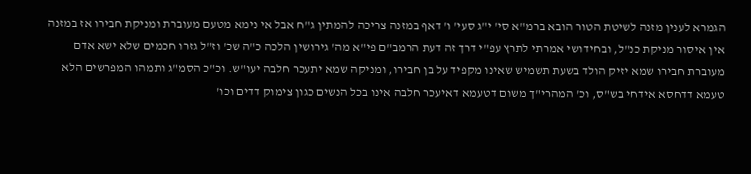הגמרא לענין מזנה לשיטת הטור הובא ברמ"א סי' י"ג סעי' ו' דאף במזנה צריכה להמתין ג"ח אבל אי נימא מטעם מעוברת ומניקת חבירו אז במזנה אין איסור מניקת כנ"ל, ובחידושי אמרתי לתרץ עפ"י דרך זה דעת הרמב"ם פי"א מה' גירושין הלכה כ"ה שכ' וז"ל גזרו חכמים שלא ישא אדם מעוברת חבירו שמא יזיק הולד בשעת תשמיש שאינו מקפיד על בן חבירו, ומניקה שמא יתעכר חלבה יעו"ש. וכ"כ הסמ"ג ותמהו המפרשים הלא טעמא דדחסא אידחי בש"ס, וכ' המהרי"ך משום דטעמא דאיעכר חלבה אינו בכל הנשים כגון צימוק דדים וכו'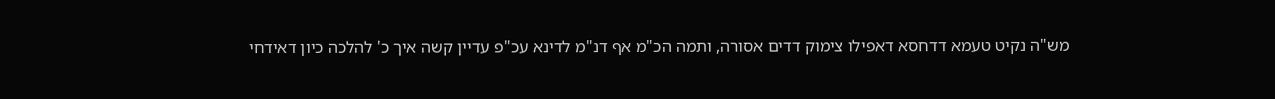מש"ה נקיט טעמא דדחסא דאפילו צימוק דדים אסורה, ותמה הכ"מ אף דנ"מ לדינא עכ"פ עדיין קשה איך כ' להלכה כיון דאידחי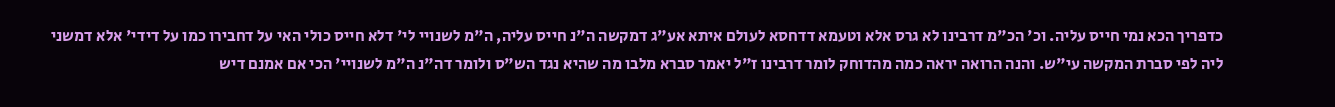כדפריך הכא נמי חייס עליה. וכ' הכ"מ דרבינו לא גרס אלא וטעמא דדחסא לעולם איתא אע"ג דמקשה ה"נ חייס עליה, ה"מ לשנויי לי' דלא חייס כולי האי על דחבירו כמו על דידי' אלא דמשני ליה לפי סברת המקשה עי"ש. והנה הרואה יראה כמה מהדוחק לומר דרבינו ז"ל יאמר סברא מלבו מה שהיא נגד הש"ס ולומר דה"נ ה"מ לשנויי' הכי אם אמנם דיש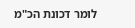לומר דכונת הכ"מ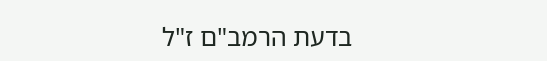בדעת הרמב"ם ז"ל